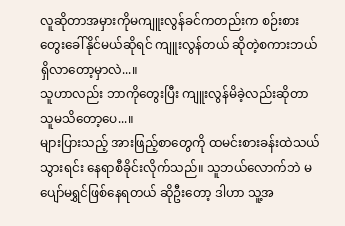လူဆိုတာအမှားကိုမကျူးလွန်ခင်ကတည်းက စဉ်းစားတွေးခေါ်နိုင်မယ်ဆိုရင် ကျူးလွန်တယ် ဆိုတဲ့စကားဘယ်ရှိလာတော့မှာလဲ...။
သူဟာလည်း ဘာကိုတွေးပြီး ကျူးလွန်မိခဲ့လည်းဆိုတာ သူမသိတော့ပေ...။
များပြားသည့် အားဖြည့်စာတွေကို ထမင်းစားခန်းထဲသယ်သွားရင်း နေရာစီခိုင်းလိုက်သည်။ သူဘယ်လောက်ဘဲ မပျော်မရွှင်ဖြစ်နေရတယ် ဆိုဦးတော့ ဒါဟာ သူ့အ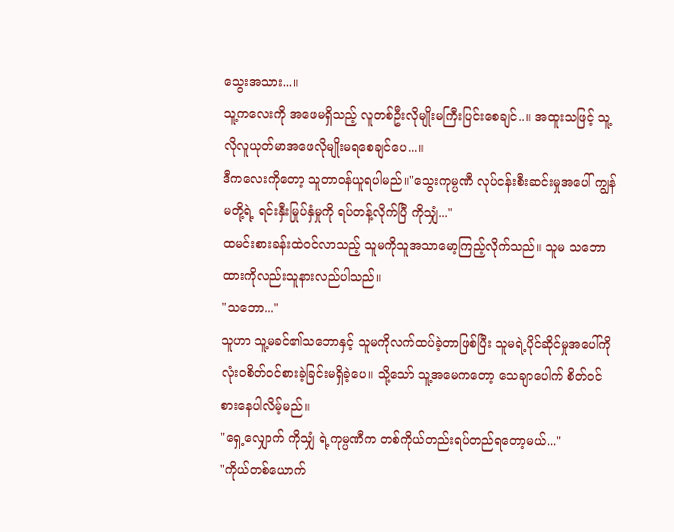သွေးအသား...။
သူ့ကလေးကို အဖေမရှိသည့် လူတစ်ဦးလိုမျိုးမကြီးပြင်းစေချင်..။ အထူးသဖြင့် သူ့လိုလူယုတ်မာအဖေလိုမျိုးမရစေချင်ပေ...။
ဒီကလေးကိုတော့ သူတာဝန်ယူရပါမည်။"သွေးကုမ္ပဏီ လုပ်ငန်းစီးဆင်းမှုအပေါ် ကျွန်မတို့ရဲ့ ရင်းနှီးမြုပ်နှံမှုကို ရပ်တန့်လိုက်ပြီ ကိုသျှံ..."
ထမင်းစားခန်းထဲဝင်လာသည့် သူမကိုသူအသာမော့ကြည့်လိုက်သည်။ သူမ သဘောထားကိုလည်းသူနားလည်ပါသည်။
"သဘော..."
သူဟာ သူ့မခင်၏သဘောနှင့် သူမကိုလက်ထပ်ခဲ့တာဖြစ်ပြီး သူမရဲ့ပိုင်ဆိုင်မှုအပေါ်ကိုလုံးဝစိတ်ဝင်စားခဲ့ခြင်းမရှိခဲ့ပေ။ သို့သော် သူ့အမေကတော့ သေချာပေါက် စိတ်ဝင်စားနေပါလိမ့်မည်။
"ရှေ့လျှောက် ကိုသျှံ ရဲ့ကုမ္ပဏီက တစ်ကိုယ်တည်းရပ်တည်ရတော့မယ်..."
"ကိုယ်တစ်ယောက်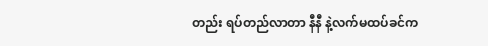တည်း ရပ်တည်လာတာ နီနီ နဲ့လက်မထပ်ခင်က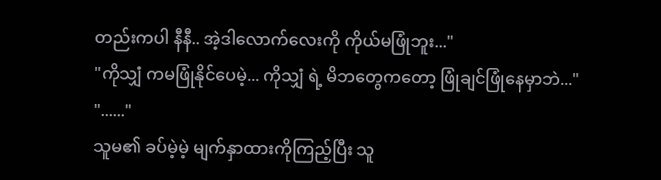တည်းကပါ နီနီ.. အဲ့ဒါလောက်လေးကို ကိုယ်မဖြုံဘူး..."
"ကိုသျှံ ကမဖြုံနိုင်ပေမဲ့... ကိုသျှံ ရဲ့ မိဘတွေကတော့ ဖြုံချင်ဖြုံနေမှာဘဲ..."
"......"
သူမ၏ ခပ်မဲ့မဲ့ မျက်နှာထားကိုကြည့်ပြီး သူ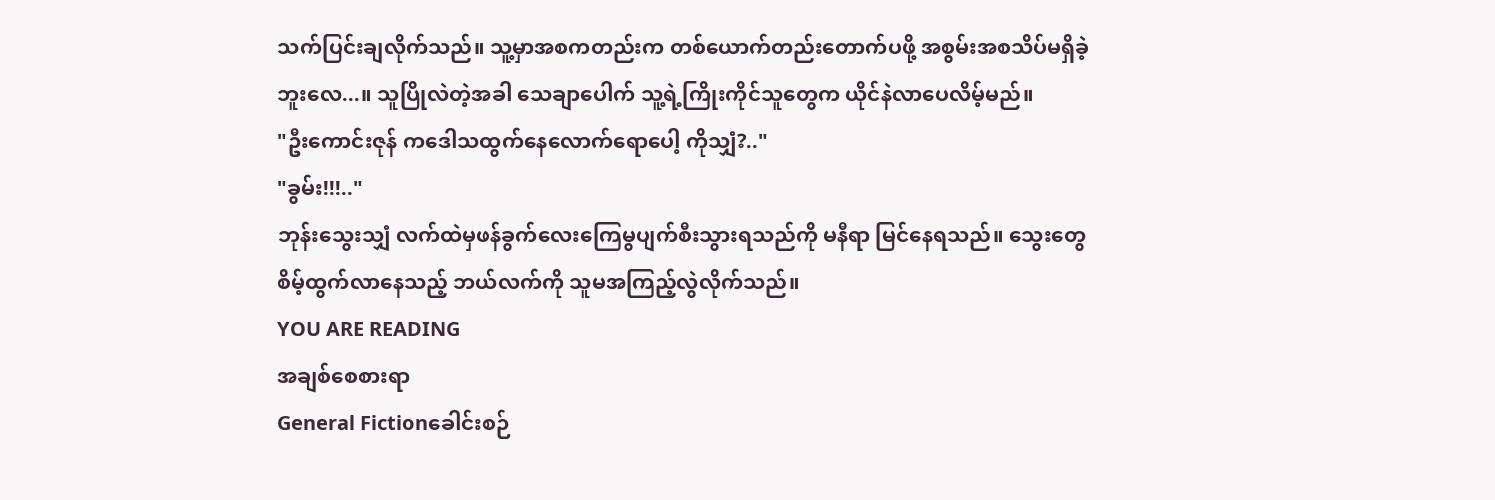သက်ပြင်းချလိုက်သည်။ သူ့မှာအစကတည်းက တစ်ယောက်တည်းတောက်ပဖို့ အစွမ်းအစသိပ်မရှိခဲ့ဘူးလေ...။ သူပြိုလဲတဲ့အခါ သေချာပေါက် သူ့ရဲ့ကြိုးကိုင်သူတွေက ယိုင်နဲလာပေလိမ့်မည်။
"ဦးကောင်းဇုန် ကဒေါသထွက်နေလောက်ရောပေါ့ ကိုသျှံ?.."
"ခွမ်း!!!.."
ဘုန်းသွေးသျှံ လက်ထဲမှဖန်ခွက်လေးကြေမွပျက်စီးသွားရသည်ကို မနီရာ မြင်နေရသည်။ သွေးတွေစိမ့်ထွက်လာနေသည့် ဘယ်လက်ကို သူမအကြည့်လွဲလိုက်သည်။
YOU ARE READING
အချစ်စေစားရာ
General Fictionခေါင်းစဉ်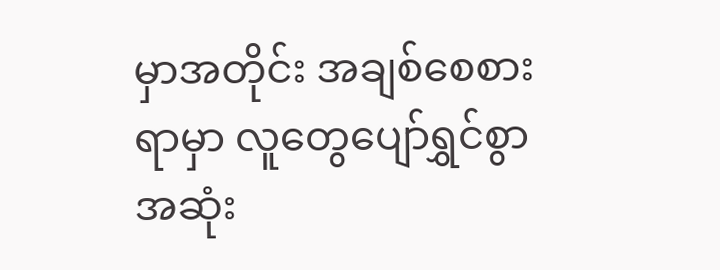မှာအတိုင်း အချစ်စေစားရာမှာ လူတွေပျော်ရွှင်စွာအဆုံး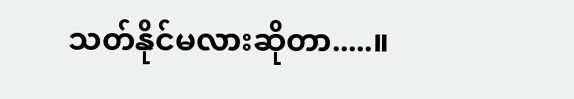သတ်နိုင်မလားဆိုတာ.....။